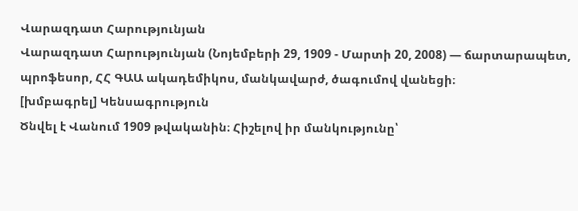Վարազդատ Հարությունյան
Վարազդատ Հարությունյան (Նոյեմբերի 29, 1909 - Մարտի 20, 2008) — ճարտարապետ, պրոֆեսոր, ՀՀ ԳԱԱ ակադեմիկոս, մանկավարժ, ծագումով վանեցի։
[խմբագրել] Կենսագրություն
Ծնվել է Վանում 1909 թվականին։ Հիշելով իր մանկությունը՝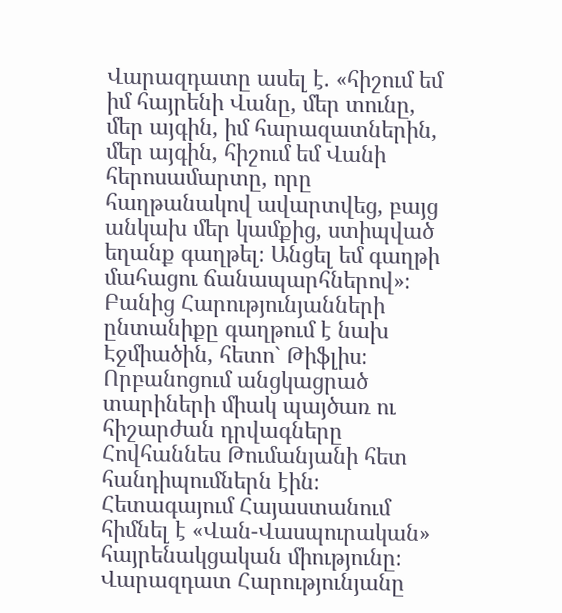Վարազդատը ասել է. «հիշում եմ իմ հայրենի Վանը, մեր տունը, մեր այգին, իմ հարազատներին, մեր այգին, հիշում եմ Վանի հերոսամարտը, որը հաղթանակով ավարտվեց, բայց անկախ մեր կամքից, ստիպված եղանք գաղթել։ Անցել եմ գաղթի մահացու ճանապարհներով»։ Բանից Հարությունյանների ընտանիքը գաղթում է նախ Էջմիածին, հետո` Թիֆլիս։ Որբանոցում անցկացրած տարիների միակ պայծառ ու հիշարժան դրվագները Հովհաննես Թումանյանի հետ հանդիպումներն էին։
Հետագայում Հայաստանում հիմնել է «Վան-Վասպուրական» հայրենակցական միությունը։
Վարազդատ Հարությունյանը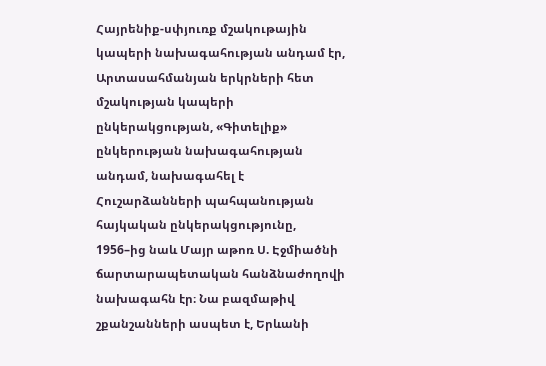Հայրենիք-սփյուռք մշակութային կապերի նախագահության անդամ էր, Արտասահմանյան երկրների հետ մշակության կապերի ընկերակցության, «Գիտելիք» ընկերության նախագահության անդամ, նախագահել է Հուշարձանների պահպանության հայկական ընկերակցությունը, 1956–ից նաև Մայր աթոռ Ս. Էջմիածնի ճարտարապետական հանձնաժողովի նախագահն էր։ Նա բազմաթիվ շքանշանների ասպետ է, Երևանի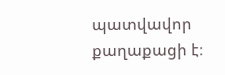պատվավոր քաղաքացի է։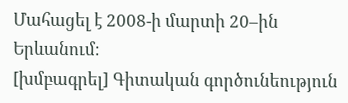Մահացել է 2008-ի մարտի 20–ին Երևանում։
[խմբագրել] Գիտական գործունեություն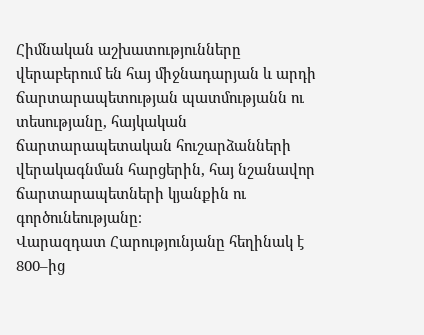Հիմնական աշխատությունները վերաբերում են հայ միջնադարյան և արդի ճարտարապետության պատմությանն ու տեսությանը, հայկական ճարտարապետական հուշարձանների վերակագնման հարցերին, հայ նշանավոր ճարտարապետների կյանքին ու գործունեությանը։
Վարազդատ Հարությունյանը հեղինակ է 800–ից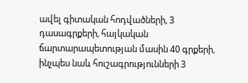ավել գիտական հոդվածների, 3 դասագրքերի, հայկական ճարտարապետության մասին 40 գրքերի, ինչպես նաև հուշագրությունների 3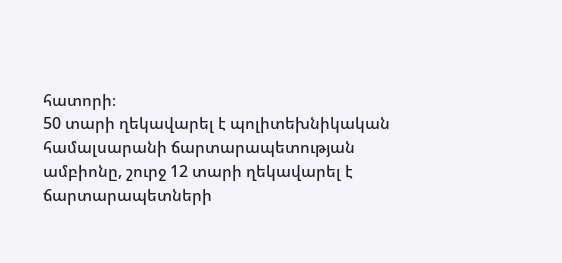հատորի։
50 տարի ղեկավարել է պոլիտեխնիկական համալսարանի ճարտարապետության ամբիոնը, շուրջ 12 տարի ղեկավարել է ճարտարապետների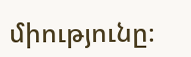միությունը։